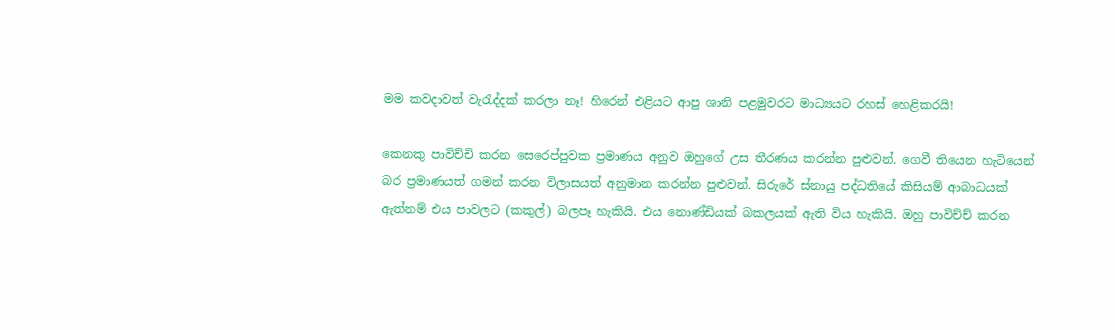මම කවදාවත් වැරැද්දක් කරලා නෑ! හිරෙන් එළියට ආපු ශානි පළමුවරට මාධ්‍යයට රහස් හෙළිකරයි!

කෙනකු පාවිච්චි කරන සෙරෙප්පුවක ප්‍රමාණය අනුව ඔහුගේ උස තීරණය කරන්න පුළුවන්. ගෙවී තියෙන හැටියෙන් බර ප්‍රමාණයත් ගමන් කරන විලාසයත් අනුමාන කරන්න පුළුවන්. සිරුරේ ස්නායු පද්ධතියේ කිසියම් ආබාධයක් ඇත්නම් එය පාවලට (කකුල්) බලපෑ හැකියි. එය නොණ්ඩියක් බකලයක් ඇති විය හැකියි. ඔහු පාවිච්ච් කරන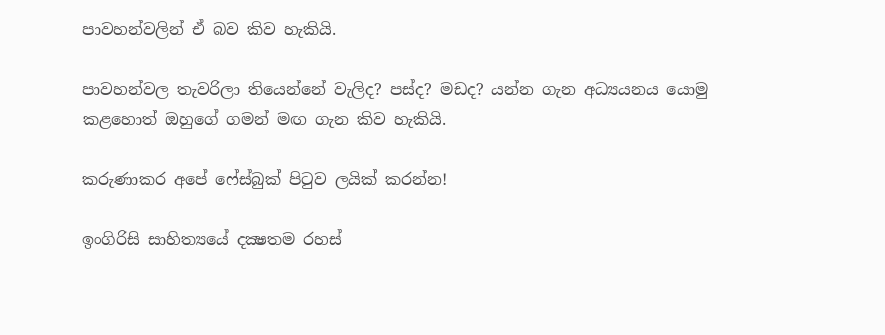පාවහන්වලින් ඒ බව කිව හැකියි.

පාවහන්වල තැවරිලා තියෙන්නේ වැලිද? පස්ද? මඩද? යන්න ගැන අධ්‍යයනය යොමු කළහොත් ඔහුගේ ගමන් මඟ ගැන කිව හැකියි.

කරුණාකර අපේ ෆේස්බුක් පිටුව ලයික් කරන්න!

ඉංගිරිසි සාහිත්‍යයේ දක්‍ෂතම රහස්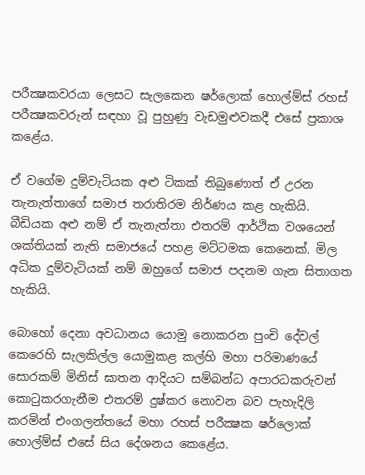පරීක්‍ෂකවරයා ලෙසට සැලකෙන ෂර්ලොක් හොල්ම්ස් රහස් පරීක්‍ෂකවරුන් සඳහා වූ පුහුණු වැඩමුළුවකදී එසේ ප්‍රකාශ කළේය.

ඒ වගේම දුම්වැටියක අළු ටිකක් තිබුණොත් ඒ උරන තැනැත්තාගේ සමාජ තරාතිරම නිර්ණය කළ හැකියි. බීඩියක අළු නම් ඒ තැනැත්තා එතරම් ආර්ථික වශයෙන් ශක්තියක් නැති සමාජයේ පහළ මට්ටමක කෙනෙක්. මිල අධික දුම්වැටියක් නම් ඔහුගේ සමාජ පදනම ගැන සිතාගත හැකියි.

බොහෝ දෙනා අවධානය යොමු නොකරන පුංචි දේවල් කෙරෙහි සැලකිල්ල යොමුකළ කල්හි මහා පරිමාණයේ සොරකම් මිනිස් ඝාතන ආදියට සම්බන්ධ අපාරධකරුවන් කොටුකරගැනීම එතරම් දුෂ්කර නොවන බව පැහැදිලි කරමින් එංගලන්තයේ මහා රහස් පරීක්‍ෂක ෂර්ලොක් හොල්ම්ස් එසේ සිය දේශනය කෙළේය.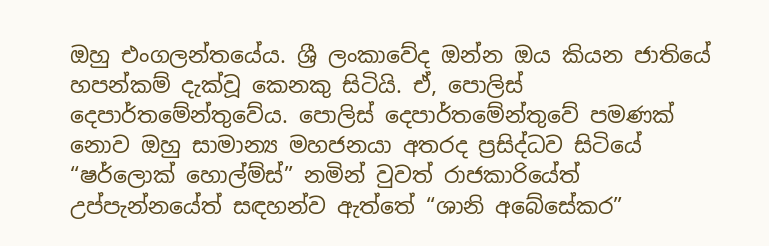ඔහු එංගලන්තයේය. ශ්‍රී ලංකාවේද ඔන්න ඔය කියන ජාතියේ හපන්කම් දැක්වූ කෙනකු සිටියි. ඒ, පොලිස් දෙපාර්තමේන්තුවේය. පොලිස් දෙපාර්තමේන්තුවේ පමණක් නොව ඔහු සාමාන්‍ය මහජනයා අතරද ප්‍රසිද්ධව සිටියේ “ෂර්ලොක් හොල්ම්ස්” නමින් වුවත් රාජකාරියේත් උප්පැන්නයේත් සඳහන්ව ඇත්තේ “ශානි අබේසේකර”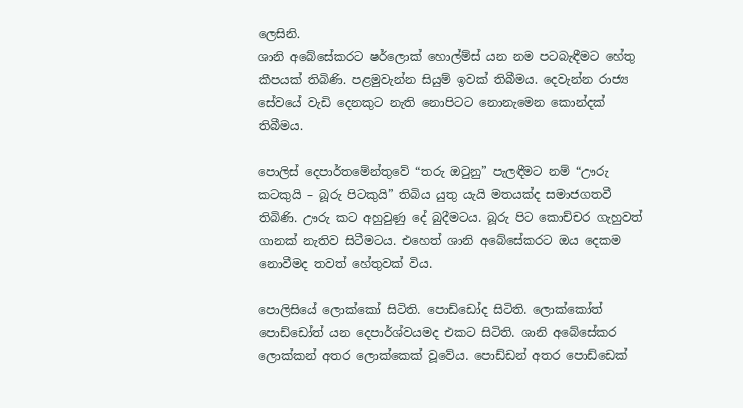ලෙසිනි.
ශානි අබේසේකරට ෂර්ලොක් හොල්ම්ස් යන නම පටබැඳීමට හේතු කීපයක් තිබිණි. පළමුවැන්න සියුම් ඉවක් තිබීමය. දෙවැන්න රාජ්‍ය සේවයේ වැඩි දෙනකුට නැති නොපිටට නොනැමෙන කොන්දක් තිබීමය.

පොලිස් දෙපාර්තමේන්තුවේ “තරු ඔටුනු” පැලඳීමට නම් “ඌරු කටකුයි – බූරු පිටකුයි” තිබිය යුතු යැයි මතයක්ද සමාජගතවී තිබිණි. ඌරු කට අහුවුණු දේ බුදීමටය. බූරු පිට කොච්චර ගැහුවත් ගානක් නැතිව සිටීමටය. එහෙත් ශානි අබේසේකරට ඔය දෙකම නොවීමද තවත් හේතුවක් විය.

පොලිසියේ ලොක්කෝ සිටිති. පොඩ්ඩෝද සිටිති. ලොක්කෝත් පොඩ්ඩෝත් යන දෙපාර්ශ්වයමද එකට සිටිති. ශානි අබේසේකර ලොක්කන් අතර ලොක්කෙක් වූවේය. පොඩ්ඩන් අතර පොඩ්ඩෙක්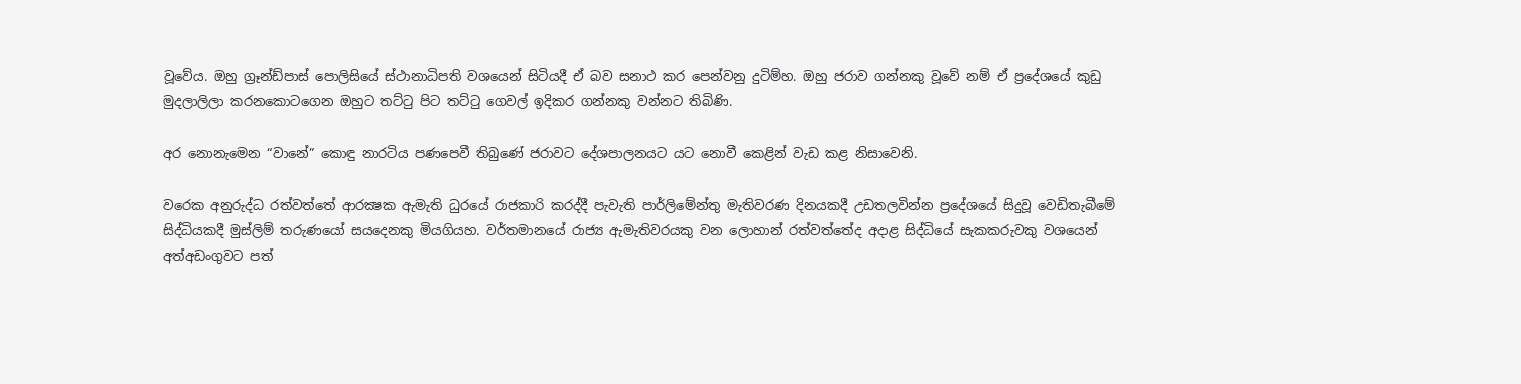වූවේය. ඔහු ග්‍රෑන්ඩ්පාස් පොලිසියේ ස්ථානාධිපති වශයෙන් සිටියදී ඒ බව සනාථ කර පෙන්වනු දුටිම්හ. ඔහු ජරාව ගන්නකු වූවේ නම් ඒ ප්‍රදේශයේ කුඩු මුදලාලිලා කරනකොටගෙන ඔහුට තට්ටු පිට තට්ටු ගෙවල් ඉදිකර ගන්නකු වන්නට තිබිණි.

අර නොනැමෙන “වානේ” කොඳු නාරටිය පණපෙවී තිබුණේ ජරාවට දේශපාලනයට යට නොවී කෙළින් වැඩ කළ නිසාවෙනි.

වරෙක අනුරුද්ධ රත්වත්තේ ආරක්‍ෂක ඇමැති ධුරයේ රාජකාරි කරද්දී පැවැති පාර්ලිමේන්තු මැතිවරණ දිනයකදී උඩතලවින්න ප්‍රදේශයේ සිදුවූ වෙඩිතැබීමේ සිද්ධියකදී මුස්ලිම් තරුණයෝ සයදෙනකු මියගියහ. වර්තමානයේ රාජ්‍ය ඇමැතිවරයකු වන ලොහාන් රත්වත්තේද අදාළ සිද්ධියේ සැකකරුවකු වශයෙන් අත්අඩංගුවට පත්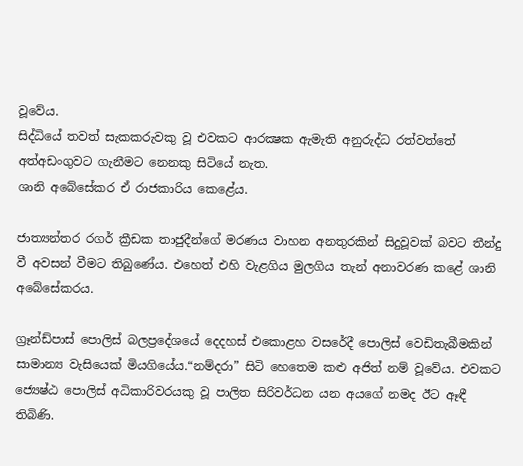වූවේය.
සිද්ධියේ තවත් සැකකරුවකු වූ එවකට ආරක්‍ෂක ඇමැති අනුරුද්ධ රත්වත්තේ අත්අඩංගුවට ගැනීමට නෙනකු සිටියේ නැත.
ශානි අබේසේකර ඒ රාජකාරිය කෙළේය.

ජාත්‍යන්තර රගර් ක්‍රීඩක තාජුදීන්ගේ මරණය වාහන අනතුරකින් සිදුවූවක් බවට තීන්දු වී අවසන් වීමට තිබුණේය. එහෙත් එහි වැළගිය මුලගිය තැන් අනාවරණ කළේ ශානි අබේසේකරය.

ග්‍රෑන්ඩ්පාස් පොලිස් බලප්‍රදේශයේ දෙදහස් එකොළහ වසරේදී පොලිස් වෙඩිතැබීමකින් සාමාන්‍ය වැසියෙක් මියගියේය.“නම්දරා” සිටි හෙතෙම කළු අජිත් නම් වූවේය. එවකට ජ්‍යෙෂ්ඨ පොලිස් අධිකාරිවරයකු වූ පාලිත සිරිවර්ධන යන අයගේ නමද ඊට ඈඳී තිබිණි.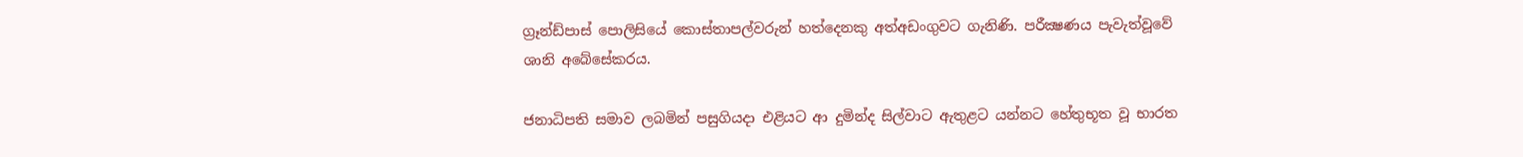ග්‍රෑන්ඩ්පාස් පොලිසියේ කොස්තාපල්වරුන් හත්දෙනකු අත්අඩංගුවට ගැනිණි. පරීක්‍ෂණය පැවැත්වූවේ ශානි අබේසේකරය.

ජනාධිපති සමාව ලබමින් පසුගියදා එළියට ආ දුමින්ද සිල්වාට ඇතුළට යන්නට හේතුභූත වූ භාරත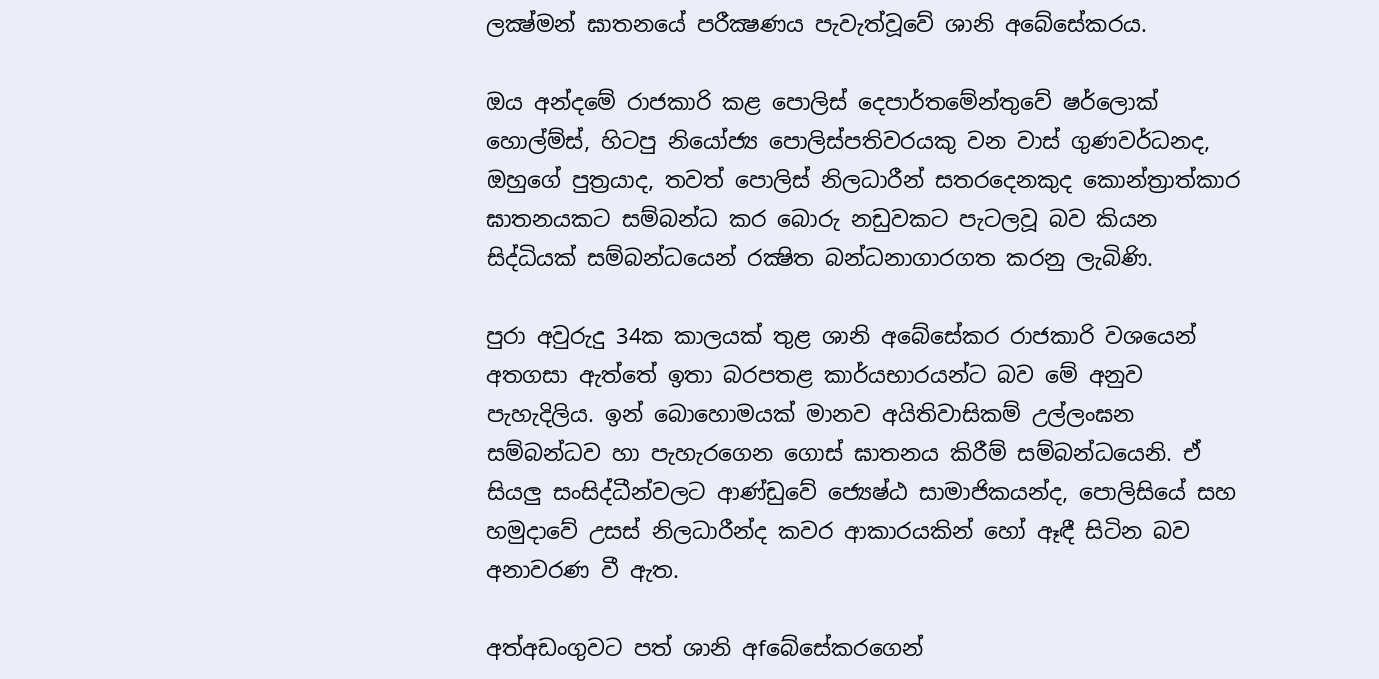ලක්‍ෂ්මන් ඝාතනයේ පරීක්‍ෂණය පැවැත්වූවේ ශානි අබේසේකරය.

ඔය අන්දමේ රාජකාරි කළ පොලිස් දෙපාර්තමේන්තුවේ ෂර්ලොක් හොල්ම්ස්, හිටපු නියෝජ්‍ය පොලිස්පතිවරයකු වන වාස් ගුණවර්ධනද, ඔහුගේ පුත්‍රයාද, තවත් පොලිස් නිලධාරීන් සතරදෙනකුද කොන්ත්‍රාත්කාර ඝාතනයකට සම්බන්ධ කර බොරු නඩුවකට පැටලවූ බව කියන සිද්ධියක් සම්බන්ධයෙන් රක්‍ෂිත බන්ධනාගාරගත කරනු ලැබිණි.

පුරා අවුරුදු 34ක කාලයක් තුළ ශානි අබේසේකර රාජකාරි වශයෙන් අතගසා ඇත්තේ ඉතා බරපතළ කාර්යභාරයන්ට බව මේ අනුව පැහැදිලිය. ඉන් බොහොමයක් මානව අයිතිවාසිකම් උල්ලංඝන සම්බන්ධව හා පැහැරගෙන ගොස් ඝාතනය කිරීම් සම්බන්ධයෙනි. ඒ සියලු සංසිද්ධීන්වලට ආණ්ඩුවේ ජ්‍යෙෂ්ඨ සාමාජිකයන්ද, පොලිසියේ සහ හමුදාවේ උසස් නිලධාරීන්ද කවර ආකාරයකින් හෝ ඈඳී සිටින බව අනාවරණ වී ඇත.

අත්අඩංගුවට පත් ශානි අfබේසේකරගෙන්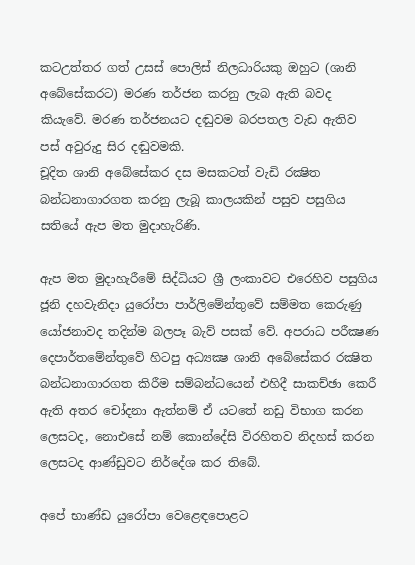කටඋත්තර ගත් උසස් පොලිස් නිලධාරියකු ඔහුට (ශානි අබේසේකරට) මරණ තර්ජන කරනු ලැබ ඇති බවද කියැවේ. මරණ තර්ජනයට දඬුවම බරපතල වැඩ ඇතිව පස් අවුරුදු සිර දඬුවමකි.
චූදිත ශානි අබේසේකර දස මසකටත් වැඩි රක්‍ෂිත බන්ධනාගාරගත කරනු ලැබූ කාලයකින් පසුව පසුගිය සතියේ ඇප මත මුදාහැරිණි.

ඇප මත මුදාහැරීමේ සිද්ධියට ශ්‍රී ලංකාවට එරෙහිව පසුගිය ජූනි දහවැනිදා යුරෝපා පාර්ලිමේන්තුවේ සම්මත කෙරුණු යෝජනාවද තදින්ම බලපෑ බැව් පසක් වේ. අපරාධ පරීක්‍ෂණ දෙපාර්තමේන්තුවේ හිටපු අධ්‍යක්‍ෂ ශානි අබේසේකර රක්‍ෂිත බන්ධනාගාරගත කිරීම සම්බන්ධයෙන් එහිදී සාකච්ඡා කෙරී ඇති අතර චෝදනා ඇත්නම් ඒ යටතේ නඩු විභාග කරන ලෙසටද, නොඑසේ නම් කොන්දේසි විරහිතව නිදහස් කරන ලෙසටද ආණ්ඩුවට නිර්දේශ කර තිබේ.

අපේ භාණ්ඩ යුරෝපා වෙළෙඳපොළට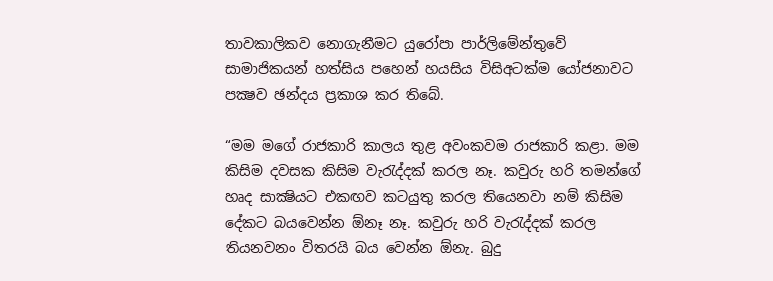තාවකාලිකව නොගැනීමට යුරෝපා පාර්ලිමේන්තුවේ සාමාජිකයන් හත්සිය පහෙන් හයසිය විසිඅටක්ම යෝජනාවට පක්‍ෂව ඡන්දය ප්‍රකාශ කර තිබේ.

“මම මගේ රාජකාරි කාලය තුළ අවංකවම රාජකාරි කළා. මම කිසිම දවසක කිසිම වැරැද්දක් කරල නෑ. කවුරු හරි තමන්ගේ හෘද සාක්‍ෂියට එකඟව කටයුතු කරල තියෙනවා නම් කිසිම දේකට බයවෙන්න ඕනෑ නෑ. කවුරු හරි වැරැද්දක් කරල තියනවනං විතරයි බය වෙන්න ඕනැ. බුදු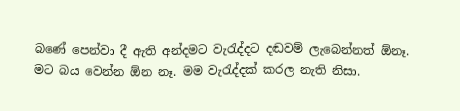බණේ පෙන්වා දී ඇති අන්දමට වැරැද්දට දඬවම් ලැබෙන්නත් ඕනෑ.
මට බය වෙන්න ඕන නෑ. මම වැරැද්දක් කරල නැති නිසා.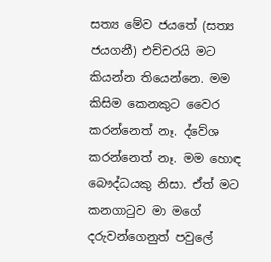සත්‍ය මේව ජයතේ (සත්‍ය ජයගනී) එච්චරයි මට කියන්න තියෙන්නෙ. මම කිසිම කෙනකුට වෛර කරන්නෙත් නෑ. ද්වේශ කරන්නෙත් නෑ. මම හොඳ බෞද්ධයකු නිසා. ඒත් මට කනගාටුව මා මගේ දරුවන්ගෙනුත් පවුලේ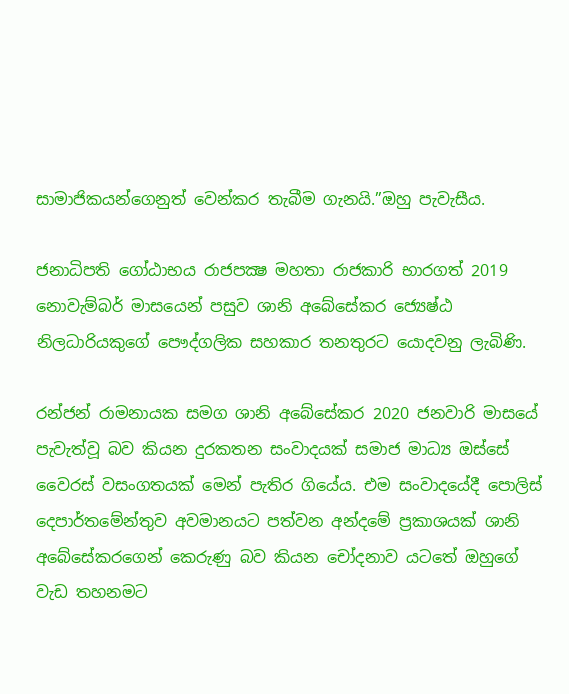සාමාජිකයන්ගෙනුත් වෙන්කර තැබීම ගැනයි.”ඔහු පැවැසීය.

ජනාධිපති ගෝඨාභය රාජපක්‍ෂ මහතා රාජකාරි භාරගත් 2019 නොවැම්බර් මාසයෙන් පසුව ශානි අබේසේකර ජ්‍යෙෂ්ඨ නිලධාරියකුගේ පෞද්ගලික සහකාර තනතුරට යොදවනු ලැබිණි.

රන්ජන් රාමනායක සමග ශානි අබේසේකර 2020 ජනවාරි මාසයේ පැවැත්වූ බව කියන දුරකතන සංවාදයක් සමාජ මාධ්‍ය ඔස්සේ වෛරස් වසංගතයක් මෙන් පැතිර ගියේය. එම සංවාදයේදී පොලිස් දෙපාර්තමේන්තුව අවමානයට පත්වන අන්දමේ ප්‍රකාශයක් ශානි අබේසේකරගෙන් කෙරුණු බව කියන චෝදනාව යටතේ ඔහුගේ වැඩ තහනමට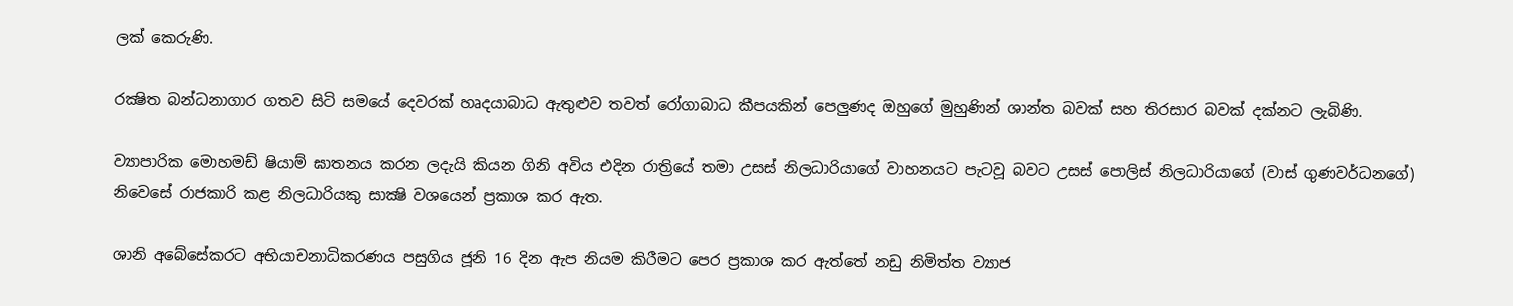ලක් කෙරුණි.

රක්‍ෂිත බන්ධනාගාර ගතව සිටි සමයේ දෙවරක් හෘදයාබාධ ඇතුළුව තවත් රෝගාබාධ කීපයකින් පෙලුණද ඔහුගේ මුහුණින් ශාන්ත බවක් සහ තිරසාර බවක් දක්නට ලැබිණි.

ව්‍යාපාරික මොහමඩ් ෂියාම් ඝාතනය කරන ලදැයි කියන ගිනි අවිය එදින රාත්‍රියේ තමා උසස් නිලධාරියාගේ වාහනයට පැටවූ බවට උසස් පොලිස් නිලධාරියාගේ (වාස් ගුණවර්ධනගේ) නිවෙසේ රාජකාරි කළ නිලධාරියකු සාක්‍ෂි වශයෙන් ප්‍රකාශ කර ඇත.

ශානි අබේසේකරට අභියාචනාධිකරණය පසුගිය ජූනි 16 දින ඇප නියම කිරීමට පෙර ප්‍රකාශ කර ඇත්තේ නඩු නිමිත්ත ව්‍යාජ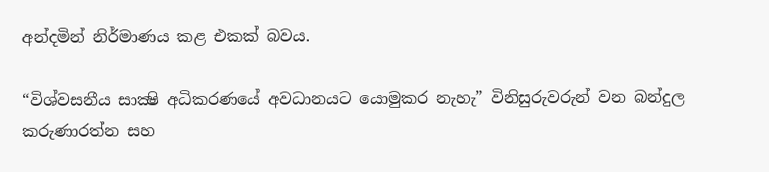අන්දමින් නිර්මාණය කළ එකක් බවය.

“විශ්වසනීය සාක්‍ෂි අධිකරණයේ අවධානයට යොමුකර නැහැ” විනිසුරුවරුන් වන බන්දුල කරුණාරත්න සහ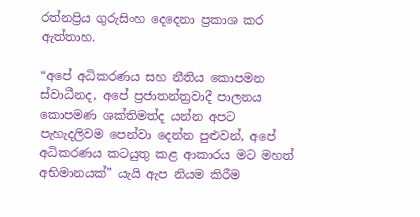රත්නප්‍රිය ගුරුසිංහ දෙදෙනා ප්‍රකාශ කර ඇත්තාහ.

“අපේ අධිකරණය සහ නීතිය කොපමන ස්වාධීනද, අපේ ප්‍රජාතන්ත්‍රවාදී පාලනය කොපමණ ශක්තිමත්ද යන්න අපට පැහැදලිවම පෙන්වා දෙන්න පුළුවන්, අපේ අධිකරණය කටයුතු කළ ආකාරය මට මහත් අභිමානයක්” යැයි ඇප නියම කිරීම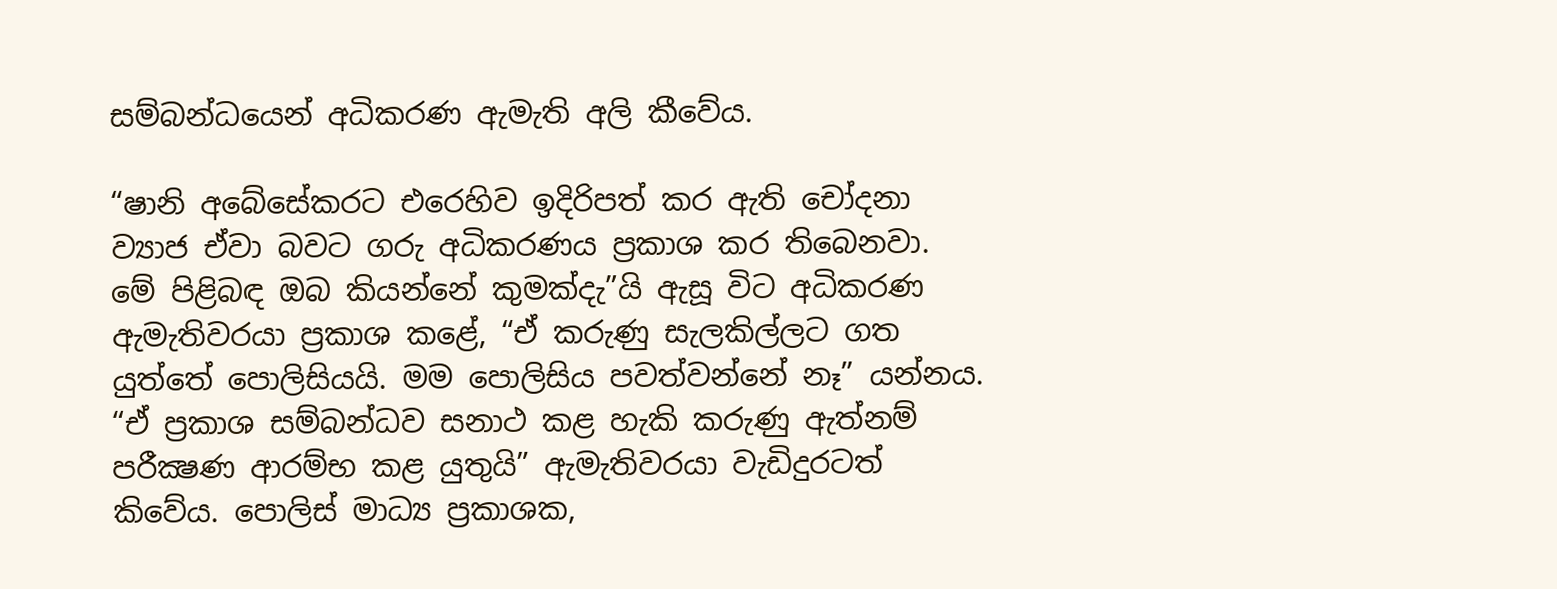සම්බන්ධයෙන් අධිකරණ ඇමැති අලි කීවේය.

“ෂානි අබේසේකරට එරෙහිව ඉදිරිපත් කර ඇති චෝදනා ව්‍යාජ ඒවා බවට ගරු අධිකරණය ප්‍රකාශ කර තිබෙනවා. මේ පිළිබඳ ඔබ කියන්නේ කුමක්දැ”යි ඇසූ විට අධිකරණ ඇමැතිවරයා ප්‍රකාශ කළේ, “ඒ කරුණු සැලකිල්ලට ගත යුත්තේ පොලිසියයි. මම පොලිසිය පවත්වන්නේ නෑ” යන්නය. “ඒ ප්‍රකාශ සම්බන්ධව සනාථ කළ හැකි කරුණු ඇත්නම් පරීක්‍ෂණ ආරම්භ කළ යුතුයි” ඇමැතිවරයා වැඩිදුරටත් කිවේය. පොලිස් මාධ්‍ය ප්‍රකාශක,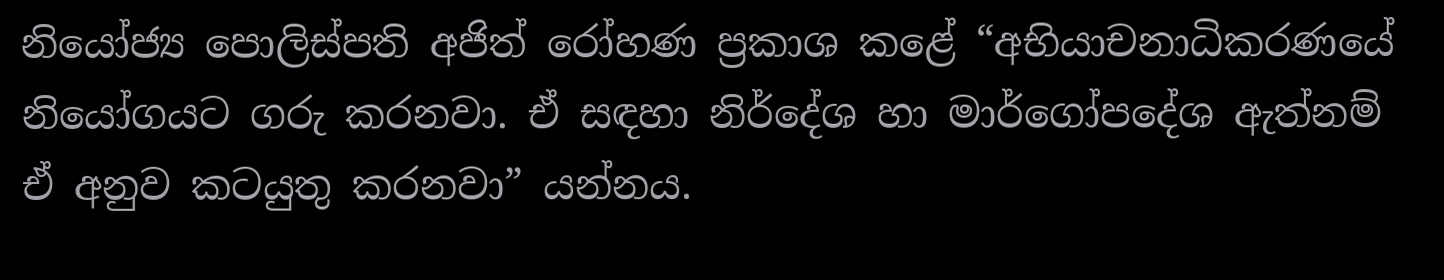නියෝජ්‍ය පොලිස්පති අජිත් රෝහණ ප්‍රකාශ කළේ “අභියාචනාධිකරණයේ නියෝගයට ගරු කරනවා. ඒ සඳහා නිර්දේශ හා මාර්ගෝපදේශ ඇත්නම් ඒ අනුව කටයුතු කරනවා” යන්නය.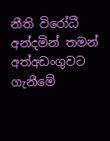නීති විරෝධී අන්දමින් තමන් අත්අඩංගුවට ගැනීමේ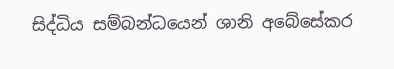සිද්ධිය සම්බන්ධයෙන් ශානි අබේසේකර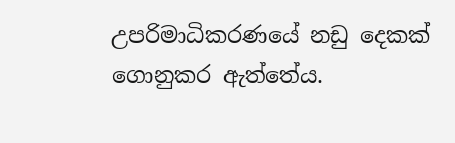උපරිමාධිකරණයේ නඩු දෙකක් ගොනුකර ඇත්තේය.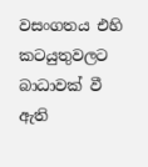වසංගතය එහි කටයුතුවලට බාධාවක් වී ඇති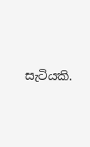සැටියකි.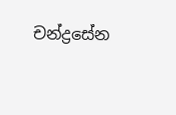චන්ද්‍රසේන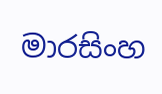මාරසිංහ